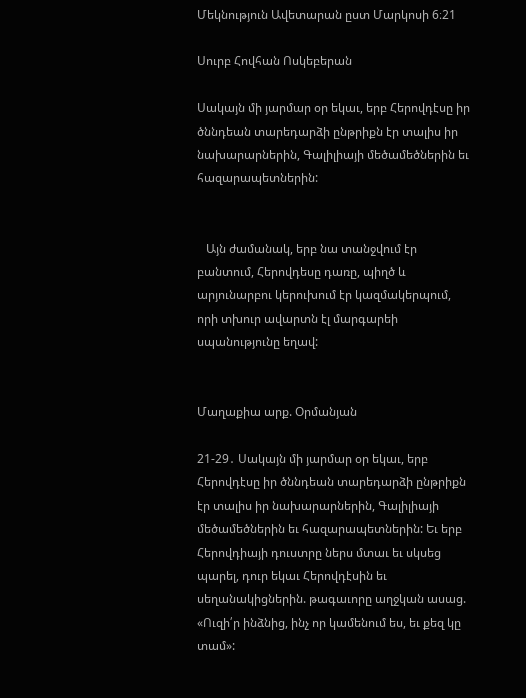Մեկնություն Ավետարան ըստ Մարկոսի 6։21

Սուրբ Հովհան Ոսկեբերան

Սակայն մի յարմար օր եկաւ, երբ Հերովդէսը իր ծննդեան տարեդարձի ընթրիքն էր տալիս իր նախարարներին, Գալիլիայի մեծամեծներին եւ հազարապետներին:


   Այն ժամանակ, երբ նա տանջվում էր բանտում, Հերովդեսը դառը, պիղծ և արյունարբու կերուխում էր կազմակերպում, որի տխուր ավարտն էլ մարգարեի սպանությունը եղավ:


Մաղաքիա արք. Օրմանյան

21-29․ Սակայն մի յարմար օր եկաւ, երբ Հերովդէսը իր ծննդեան տարեդարձի ընթրիքն էր տալիս իր նախարարներին, Գալիլիայի մեծամեծներին եւ հազարապետներին: Եւ երբ Հերովդիայի դուստրը ներս մտաւ եւ սկսեց պարել, դուր եկաւ Հերովդէսին եւ սեղանակիցներին. թագաւորը աղջկան ասաց. «Ուզի՛ր ինձնից, ինչ որ կամենում ես, եւ քեզ կը տամ»: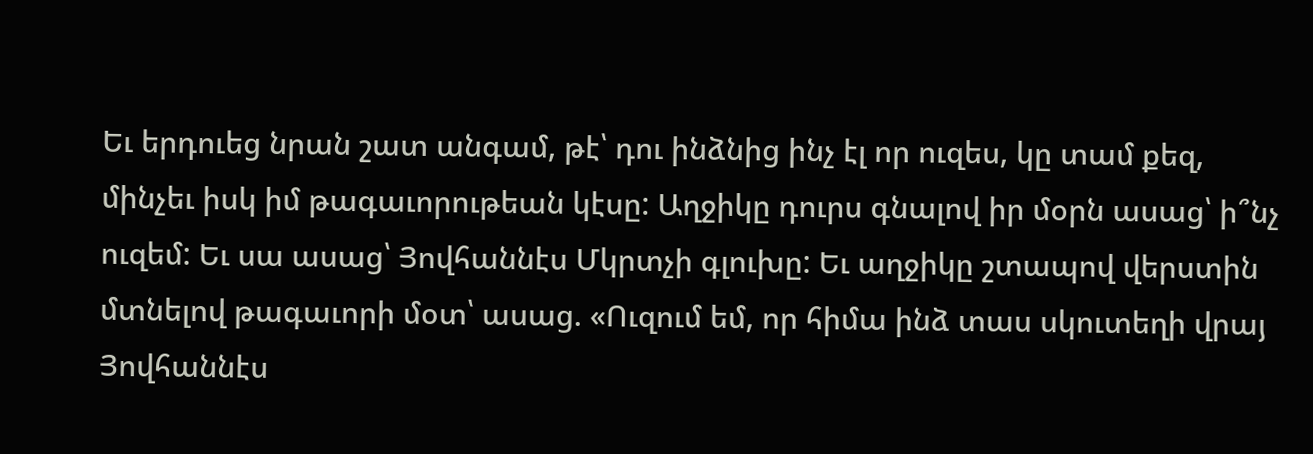Եւ երդուեց նրան շատ անգամ, թէ՝ դու ինձնից ինչ էլ որ ուզես, կը տամ քեզ, մինչեւ իսկ իմ թագաւորութեան կէսը: Աղջիկը դուրս գնալով իր մօրն ասաց՝ ի՞նչ ուզեմ: Եւ սա ասաց՝ Յովհաննէս Մկրտչի գլուխը: Եւ աղջիկը շտապով վերստին մտնելով թագաւորի մօտ՝ ասաց. «Ուզում եմ, որ հիմա ինձ տաս սկուտեղի վրայ Յովհաննէս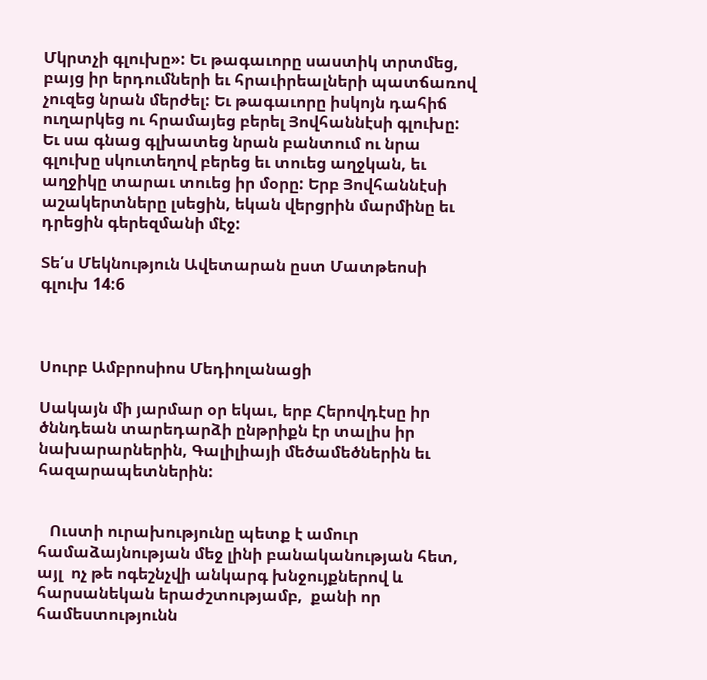Մկրտչի գլուխը»: Եւ թագաւորը սաստիկ տրտմեց, բայց իր երդումների եւ հրաւիրեալների պատճառով չուզեց նրան մերժել: Եւ թագաւորը իսկոյն դահիճ ուղարկեց ու հրամայեց բերել Յովհաննէսի գլուխը: Եւ սա գնաց գլխատեց նրան բանտում ու նրա գլուխը սկուտեղով բերեց եւ տուեց աղջկան, եւ աղջիկը տարաւ տուեց իր մօրը: Երբ Յովհաննէսի աշակերտները լսեցին, եկան վերցրին մարմինը եւ դրեցին գերեզմանի մէջ:

Տե՛ս Մեկնություն Ավետարան ըստ Մատթեոսի գլուխ 14:6



Սուրբ Ամբրոսիոս Մեդիոլանացի

Սակայն մի յարմար օր եկաւ, երբ Հերովդէսը իր ծննդեան տարեդարձի ընթրիքն էր տալիս իր նախարարներին, Գալիլիայի մեծամեծներին եւ հազարապետներին:


   Ուստի ուրախությունը պետք է ամուր համաձայնության մեջ լինի բանականության հետ, այլ  ոչ թե ոգեշնչվի անկարգ խնջույքներով և հարսանեկան երաժշտությամբ,  քանի որ համեստությունն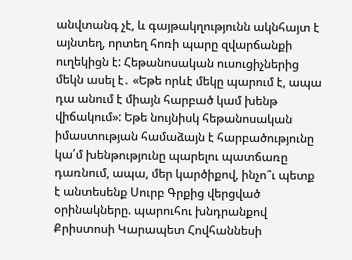անվտանգ չէ, և գայթակղությունն ակնհայտ է այնտեղ, որտեղ հոռի պարը զվարճանքի ուղեկիցն է: Հեթանոսական ուսուցիչներից մեկն ասել է․ «Եթե որևէ մեկը պարում է, ապա դա անում է միայն հարբած կամ խենթ վիճակում»: Եթե նույնիսկ հեթանոսական իմաստության համաձայն է հարբածությունը կա՛մ խենթությունը պարելու պատճառը դառնում, ապա, մեր կարծիքով, ինչո՞ւ պետք է անտեսենք Սուրբ Գրքից վերցված օրինակները. պարուհու խնդրանքով Քրիստոսի Կարապետ Հովհաննեսի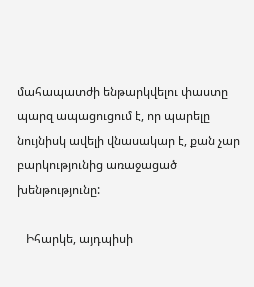մահապատժի ենթարկվելու փաստը պարզ ապացուցում է, որ պարելը նույնիսկ ավելի վնասակար է, քան չար բարկությունից առաջացած խենթությունը:

   Իհարկե, այդպիսի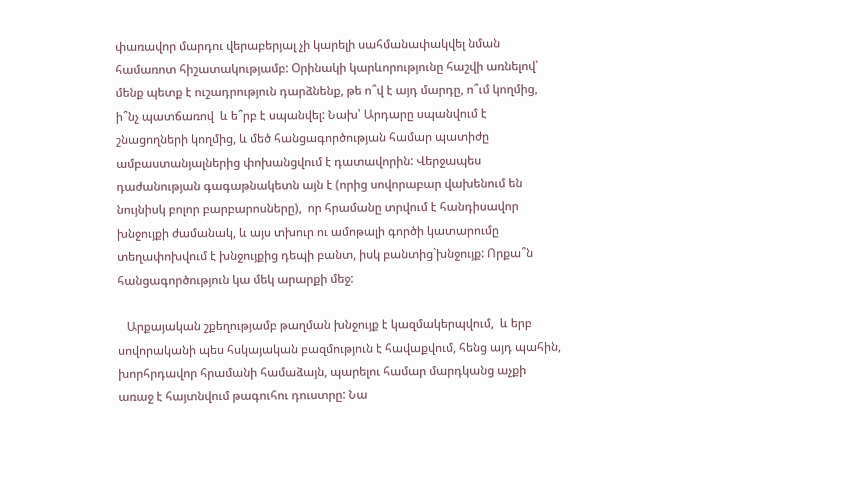փառավոր մարդու վերաբերյալ չի կարելի սահմանափակվել նման համառոտ հիշատակությամբ: Օրինակի կարևորությունը հաշվի առնելով՝ մենք պետք է ուշադրություն դարձնենք, թե ո՞վ է այդ մարդը, ո՞ւմ կողմից, ի՞նչ պատճառով  և ե՞րբ է սպանվել: Նախ՝ Արդարը սպանվում է շնացողների կողմից, և մեծ հանցագործության համար պատիժը ամբաստանյալներից փոխանցվում է դատավորին: Վերջապես դաժանության գագաթնակետն այն է (որից սովորաբար վախենում են նույնիսկ բոլոր բարբարոսները),  որ հրամանը տրվում է հանդիսավոր խնջույքի ժամանակ, և այս տխուր ու ամոթալի գործի կատարումը տեղափոխվում է խնջույքից դեպի բանտ, իսկ բանտից`խնջույք: Որքա՞ն հանցագործություն կա մեկ արարքի մեջ:

   Արքայական շքեղությամբ թաղման խնջույք է կազմակերպվում,  և երբ սովորականի պես հսկայական բազմություն է հավաքվում, հենց այդ պահին, խորհրդավոր հրամանի համաձայն, պարելու համար մարդկանց աչքի առաջ է հայտնվում թագուհու դուստրը: Նա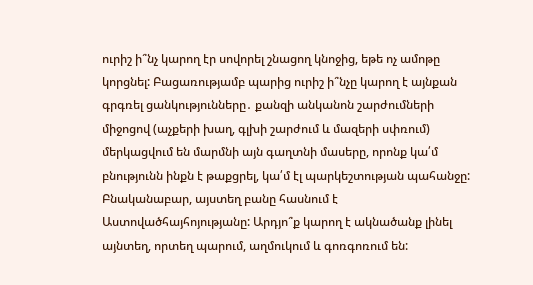ուրիշ ի՞նչ կարող էր սովորել շնացող կնոջից, եթե ոչ ամոթը կորցնել: Բացառությամբ պարից ուրիշ ի՞նչը կարող է այնքան գրգռել ցանկությունները․ քանզի անկանոն շարժումների միջոցով (աչքերի խաղ, գլխի շարժում և մազերի սփռում) մերկացվում են մարմնի այն գաղտնի մասերը, որոնք կա՛մ բնությունն ինքն է թաքցրել, կա՛մ էլ պարկեշտության պահանջը: Բնականաբար, այստեղ բանը հասնում է Աստովածհայհոյությանը: Արդյո՞ք կարող է ակնածանք լինել այնտեղ, որտեղ պարում, աղմուկում և գոռգոռում են: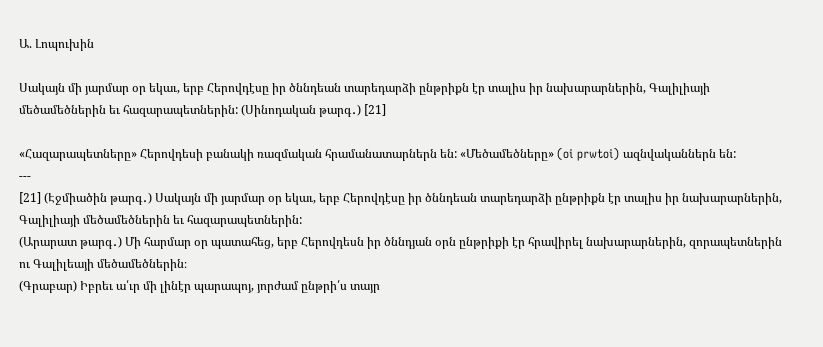Ա. Լոպուխին

Սակայն մի յարմար օր եկաւ, երբ Հերովդէսը իր ծննդեան տարեդարձի ընթրիքն էր տալիս իր նախարարներին, Գալիլիայի մեծամեծներին եւ հազարապետներին: (Սինոդական թարգ․) [21]

«Հազարապետները» Հերովդեսի բանակի ռազմական հրամանատարներն են: «Մեծամեծները» (oi prwtoi) ազնվականներն են:
---
[21] (Էջմիածին թարգ․) Սակայն մի յարմար օր եկաւ, երբ Հերովդէսը իր ծննդեան տարեդարձի ընթրիքն էր տալիս իր նախարարներին, Գալիլիայի մեծամեծներին եւ հազարապետներին:
(Արարատ թարգ․) Մի հարմար օր պատահեց, երբ Հերովդեսն իր ծննդյան օրն ընթրիքի էր հրավիրել նախարարներին, զորապետներին ու Գալիլեայի մեծամեծներին։
(Գրաբար) Իբրեւ ա՛ւր մի լինէր պարապոյ, յորժամ ընթրի՛ս տայր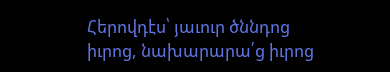Հերովդէս՝ յաւուր ծննդոց իւրոց, նախարարա՛ց իւրոց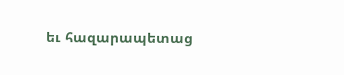եւ հազարապետաց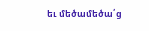եւ մեծամեծա՛ց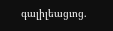գալիլեացւոց.